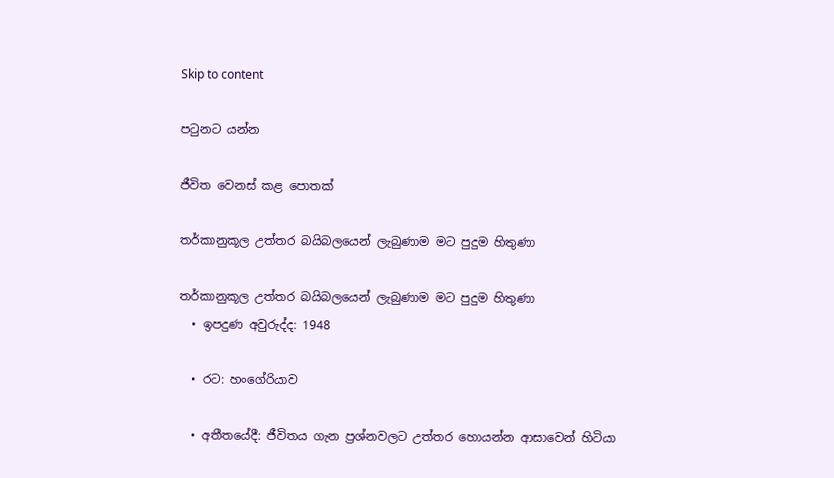Skip to content

පටුනට යන්න

ජීවිත වෙනස් කළ පොතක්

තර්කානුකූල උත්තර බයිබලයෙන් ලැබුණාම මට පුදුම හිතුණා

තර්කානුකූල උත්තර බයිබලයෙන් ලැබුණාම මට පුදුම හිතුණා
  • ඉපදුණ අවුරුද්ද: 1948

  • රට: හංගේරියාව

  • අතීතයේදී: ජීවිතය ගැන ප්‍රශ්නවලට උත්තර හොයන්න ආසාවෙන් හිටියා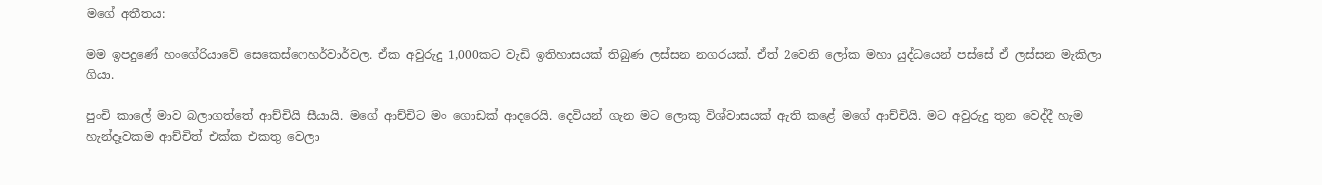මගේ අතීතය:

මම ඉපදුණේ හංගේරියාවේ සෙකෙස්ෆෙහර්වාර්වල. ඒක අවුරුදු 1,000කට වැඩි ඉතිහාසයක් තිබුණ ලස්සන නගරයක්. ඒත් 2වෙනි ලෝක මහා යුද්ධයෙන් පස්සේ ඒ ලස්සන මැකිලා ගියා.

පුංචි කාලේ මාව බලාගත්තේ ආච්චියි සීයායි. මගේ ආච්චිට මං ගොඩක් ආදරෙයි. දෙවියන් ගැන මට ලොකු විශ්වාසයක් ඇති කළේ මගේ ආච්චියි. මට අවුරුදු තුන වෙද්දී හැම හැන්දෑවකම ආච්චිත් එක්ක එකතු වෙලා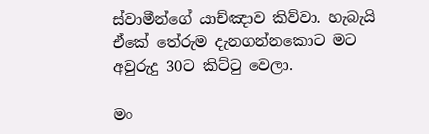ස්වාමීන්ගේ යාච්ඤාව කිව්වා. හැබැයි ඒකේ තේරුම දැනගන්නකොට මට අවුරුදු 30ට කිට්ටු වෙලා.

මං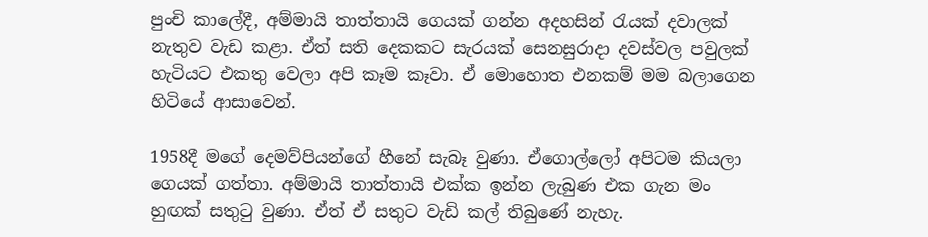පුංචි කාලේදී, අම්මායි තාත්තායි ගෙයක් ගන්න අදහසින් රැයක් දවාලක් නැතුව වැඩ කළා. ඒත් සති දෙකකට සැරයක් සෙනසුරාදා දවස්වල පවුලක් හැටියට එකතු වෙලා අපි කෑම කෑවා. ඒ මොහොත එනකම් මම බලාගෙන හිටියේ ආසාවෙන්.

1958දී මගේ දෙමව්පියන්ගේ හීනේ සැබෑ වුණා. ඒගොල්ලෝ අපිටම කියලා ගෙයක් ගත්තා. අම්මායි තාත්තායි එක්ක ඉන්න ලැබුණ එක ගැන මං හුඟක් සතුටු වුණා. ඒත් ඒ සතුට වැඩි කල් තිබුණේ නැහැ.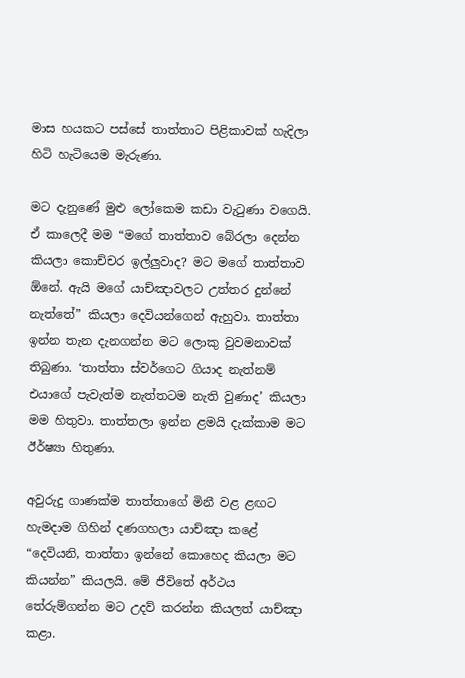මාස හයකට පස්සේ තාත්තාට පිළිකාවක් හැදිලා හිටි හැටියෙම මැරුණා.

මට දැනුණේ මුළු ලෝකෙම කඩා වැටුණා වගෙයි. ඒ කාලෙදී මම “මගේ තාත්තාව බේරලා දෙන්න කියලා කොච්චර ඉල්ලුවාද? මට මගේ තාත්තාව ඕනේ. ඇයි මගේ යාච්ඤාවලට උත්තර දුන්නේ නැත්තේ” කියලා දෙවියන්ගෙන් ඇහුවා. තාත්තා ඉන්න තැන දැනගන්න මට ලොකු වුවමනාවක් තිබුණා. ‘තාත්තා ස්වර්ගෙට ගියාද නැත්නම් එයාගේ පැවැත්ම නැත්තටම නැති වුණාද’ කියලා මම හිතුවා. තාත්තලා ඉන්න ළමයි දැක්කාම මට ඊර්ෂ්‍යා හිතුණා.

අවුරුදු ගාණක්ම තාත්තාගේ මිනී වළ ළඟට හැමදාම ගිහින් දණගහලා යාච්ඤා කළේ “දෙවියනි, තාත්තා ඉන්නේ කොහෙද කියලා මට කියන්න” කියලයි. මේ ජීවිතේ අර්ථය තේරුම්ගන්න මට උදව් කරන්න කියලත් යාච්ඤා කළා.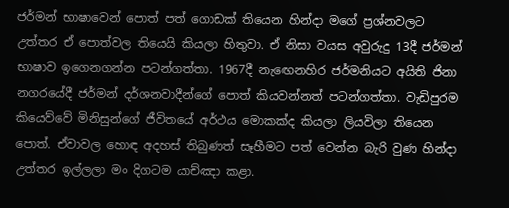ජර්මන් භාෂාවෙන් පොත් පත් ගොඩක් තියෙන හින්දා මගේ ප්‍රශ්නවලට උත්තර ඒ පොත්වල තියෙයි කියලා හිතුවා. ඒ නිසා වයස අවුරුදු 13දී ජර්මන් භාෂාව ඉගෙනගන්න පටන්ගත්තා. 1967දී නැඟෙනහිර ජර්මනියට අයිති ජිනා නගරයේදී ජර්මන් දර්ශනවාදීන්ගේ පොත් කියවන්නත් පටන්ගත්තා. වැඩිපුරම කියෙව්වේ මිනිසුන්ගේ ජීවිතයේ අර්ථය මොකක්ද කියලා ලියවිලා තියෙන පොත්. ඒවාවල හොඳ අදහස් තිබුණත් සෑහීමට පත් වෙන්න බැරි වුණ හින්දා උත්තර ඉල්ලලා මං දිගටම යාච්ඤා කළා.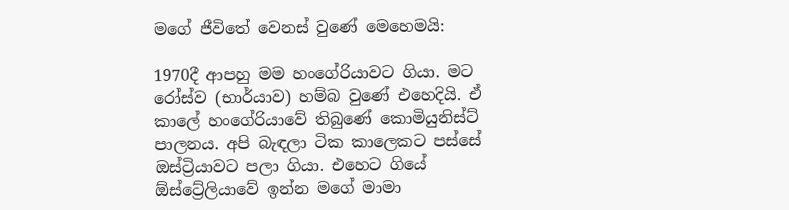මගේ ජීවිතේ වෙනස් වුණේ මෙහෙමයි:

1970දී ආපහු මම හංගේරියාවට ගියා. මට රෝස්ව (භාර්යාව) හම්බ වුණේ එහෙදියි. ඒ කාලේ හංගේරියාවේ තිබුණේ කොමියුනිස්ට් පාලනය. අපි බැඳලා ටික කාලෙකට පස්සේ ඔස්ට්‍රියාවට පලා ගියා. එහෙට ගියේ ඕස්ට්‍රේලියාවේ ඉන්න මගේ මාමා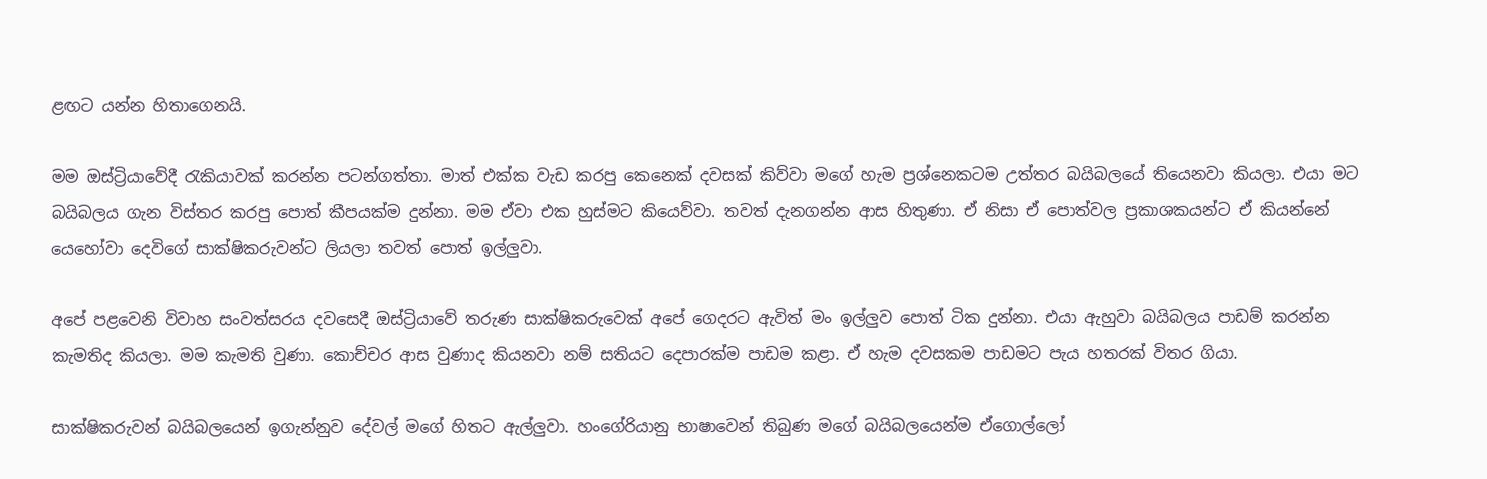ළඟට යන්න හිතාගෙනයි.

මම ඔස්ට්‍රියාවේදී රැකියාවක් කරන්න පටන්ගත්තා. මාත් එක්ක වැඩ කරපු කෙනෙක් දවසක් කිව්වා මගේ හැම ප්‍රශ්නෙකටම උත්තර බයිබලයේ තියෙනවා කියලා. එයා මට බයිබලය ගැන විස්තර කරපු පොත් කීපයක්ම දුන්නා. මම ඒවා එක හුස්මට කියෙව්වා. තවත් දැනගන්න ආස හිතුණා. ඒ නිසා ඒ පොත්වල ප්‍රකාශකයන්ට ඒ කියන්නේ යෙහෝවා දෙවිගේ සාක්ෂිකරුවන්ට ලියලා තවත් පොත් ඉල්ලුවා.

අපේ පළවෙනි විවාහ සංවත්සරය දවසෙදී ඔස්ට්‍රියාවේ තරුණ සාක්ෂිකරුවෙක් අපේ ගෙදරට ඇවිත් මං ඉල්ලුව පොත් ටික දුන්නා. එයා ඇහුවා බයිබලය පාඩම් කරන්න කැමතිද කියලා. මම කැමති වුණා. කොච්චර ආස වුණාද කියනවා නම් සතියට දෙපාරක්ම පාඩම කළා. ඒ හැම දවසකම පාඩමට පැය හතරක් විතර ගියා.

සාක්ෂිකරුවන් බයිබලයෙන් ඉගැන්නුව දේවල් මගේ හිතට ඇල්ලුවා. හංගේරියානු භාෂාවෙන් තිබුණ මගේ බයිබලයෙන්ම ඒගොල්ලෝ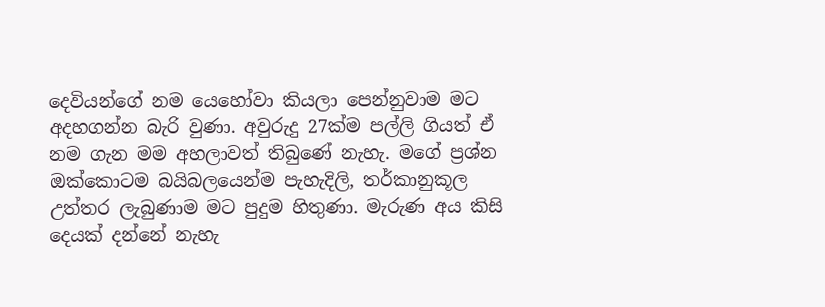දෙවියන්ගේ නම යෙහෝවා කියලා පෙන්නුවාම මට අදහගන්න බැරි වුණා. අවුරුදු 27ක්ම පල්ලි ගියත් ඒ නම ගැන මම අහලාවත් තිබුණේ නැහැ. මගේ ප්‍රශ්න ඔක්කොටම බයිබලයෙන්ම පැහැදිලි, තර්කානුකූල උත්තර ලැබුණාම මට පුදුම හිතුණා. මැරුණ අය කිසි දෙයක් දන්නේ නැහැ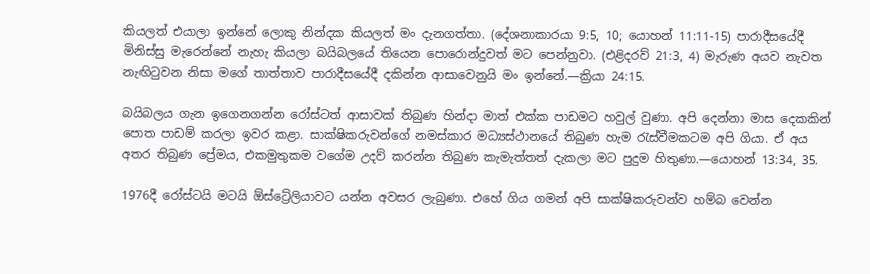කියලත් එයාලා ඉන්නේ ලොකු නින්දක කියලත් මං දැනගත්තා. (දේශනාකාරයා 9:5, 10; යොහන් 11:11-15) පාරාදීසයේදී මිනිස්සු මැරෙන්නේ නැහැ කියලා බයිබලයේ තියෙන පොරොන්දුවත් මට පෙන්නුවා. (එළිදරව් 21:3, 4) මැරුණ අයව නැවත නැඟිටුවන නිසා මගේ තාත්තාව පාරාදීසයේදී දකින්න ආසාවෙනුයි මං ඉන්නේ.—ක්‍රියා 24:15.

බයිබලය ගැන ඉගෙනගන්න රෝස්ටත් ආසාවක් තිබුණ හින්දා මාත් එක්ක පාඩමට හවුල් වුණා. අපි දෙන්නා මාස දෙකකින් පොත පාඩම් කරලා ඉවර කළා. සාක්ෂිකරුවන්ගේ නමස්කාර මධ්‍යස්ථානයේ තිබුණ හැම රැස්වීමකටම අපි ගියා. ඒ අය අතර තිබුණ ප්‍රේමය, එකමුතුකම වගේම උදව් කරන්න තිබුණ කැමැත්තත් දැකලා මට පුදුම හිතුණා.—යොහන් 13:34, 35.

1976දී රෝස්ටයි මටයි ඕස්ට්‍රේලියාවට යන්න අවසර ලැබුණා. එහේ ගිය ගමන් අපි සාක්ෂිකරුවන්ව හම්බ වෙන්න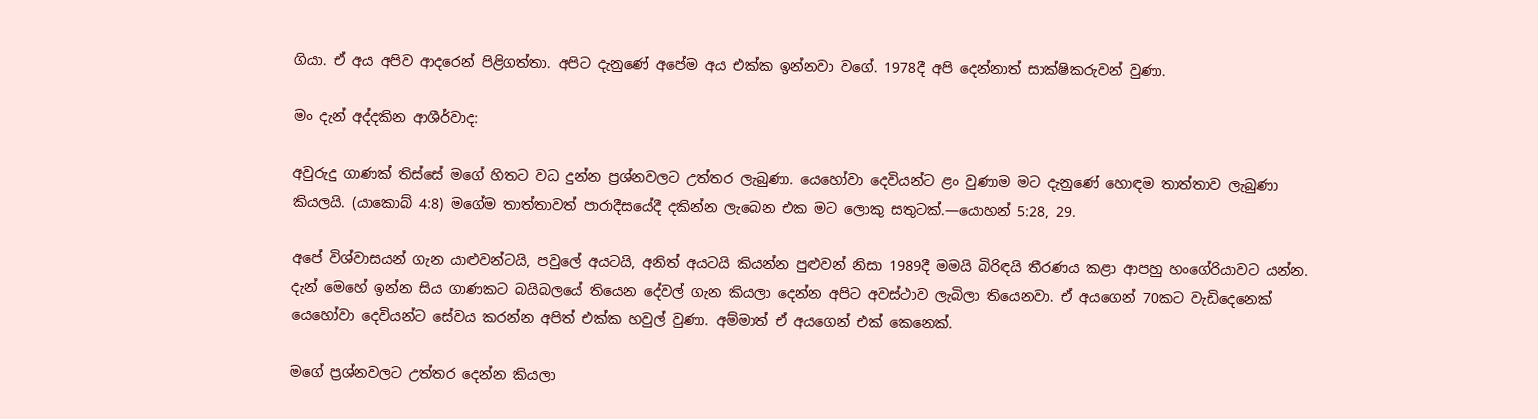ගියා. ඒ අය අපිව ආදරෙන් පිළිගත්තා. අපිට දැනුණේ අපේම අය එක්ක ඉන්නවා වගේ. 1978දී අපි දෙන්නාත් සාක්ෂිකරුවන් වුණා.

මං දැන් අද්දකින ආශීර්වාද:

අවුරුදු ගාණක් තිස්සේ මගේ හිතට වධ දුන්න ප්‍රශ්නවලට උත්තර ලැබුණා. යෙහෝවා දෙවියන්ට ළං වුණාම මට දැනුණේ හොඳම තාත්තාව ලැබුණා කියලයි. (යාකොබ් 4:8) මගේම තාත්තාවත් පාරාදීසයේදී දකින්න ලැබෙන එක මට ලොකු සතුටක්.—යොහන් 5:28, 29.

අපේ විශ්වාසයන් ගැන යාළුවන්ටයි, පවුලේ අයටයි, අනිත් අයටයි කියන්න පුළුවන් නිසා 1989දී මමයි බිරිඳයි තීරණය කළා ආපහු හංගේරියාවට යන්න. දැන් මෙහේ ඉන්න සිය ගාණකට බයිබලයේ තියෙන දේවල් ගැන කියලා දෙන්න අපිට අවස්ථාව ලැබිලා තියෙනවා. ඒ අයගෙන් 70කට වැඩිදෙනෙක් යෙහෝවා දෙවියන්ට සේවය කරන්න අපිත් එක්ක හවුල් වුණා. අම්මාත් ඒ අයගෙන් එක් කෙනෙක්.

මගේ ප්‍රශ්නවලට උත්තර දෙන්න කියලා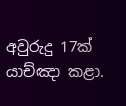අවුරුදු 17ක් යාච්ඤා කළා.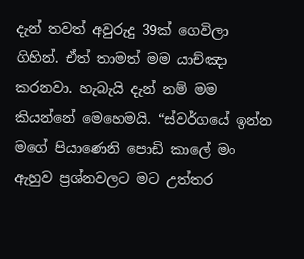දැන් තවත් අවුරුදු 39ක් ගෙවිලා ගිහින්. ඒත් තාමත් මම යාච්ඤා කරනවා. හැබැයි දැන් නම් මම කියන්නේ මෙහෙමයි. “ස්වර්ගයේ ඉන්න මගේ පියාණෙනි පොඩි කාලේ මං ඇහුව ප්‍රශ්නවලට මට උත්තර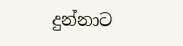දුන්නාට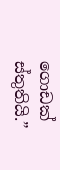ගොඩක් ස්තුතියි.”